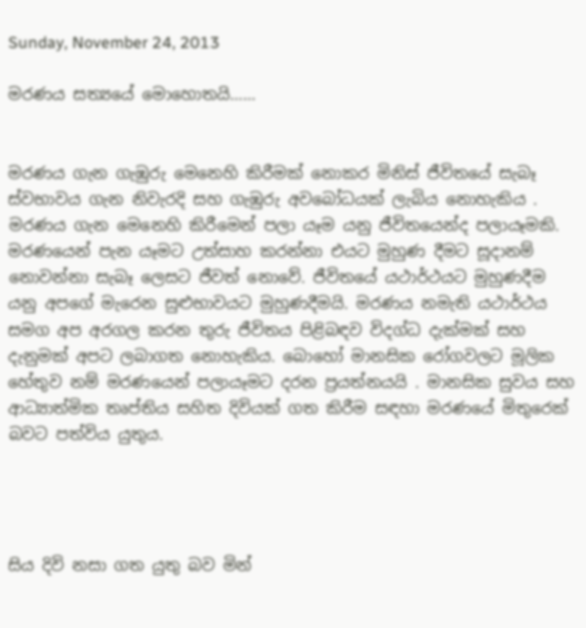Sunday, November 24, 2013

මරණය සත්‍යයේ මොහොතයි……


මරණය ගැන ගැඹුරු මෙනෙහි කිරීමක් නොකර මිනිස් ජීවිතයේ සැබෑ ස්වභාවය ගැන නිවැරදි සහ ගැඹුරු අවබෝධයක් ලැබිය නොහැකිය . මරණය ගැන මෙනෙහි කිරීමෙන් පලා යෑම යනු ජීවිතයෙන්ද පලායෑමකි. මරණයෙන් පැන යෑමට උත්සාහ කරන්නා එයට මුහුණ දීමට සූදානම් නොවන්නා සැබෑ ලෙසට ජීවත් නොවේ. ජීවිතයේ යථාර්ථයට මුහුණදීම යනු අපගේ මැරෙන සුළුභාවයට මුහුණදීමයි. මරණය නමැති යථාර්ථය සමග අප අරගල කරන තුරු ජීවිතය පිළිබඳව විදග්ධ දැක්මක් සහ දැනුමක් අපට ලබාගත නොහැකිය. බොහෝ මානසික රෝගවලට මූලික හේතුව නම් මරණයෙන් පලායෑමට දරන ප්‍රයත්නයයි . මානසික සුවය සහ ආධ්‍යාත්මික තෘප්තිය සහිත දිවියක් ගත කිරීම සඳහා මරණයේ මිතුරෙක් බවට පත්විය යුතුය.




සිය දිවි නසා ගත යුතු බව මින්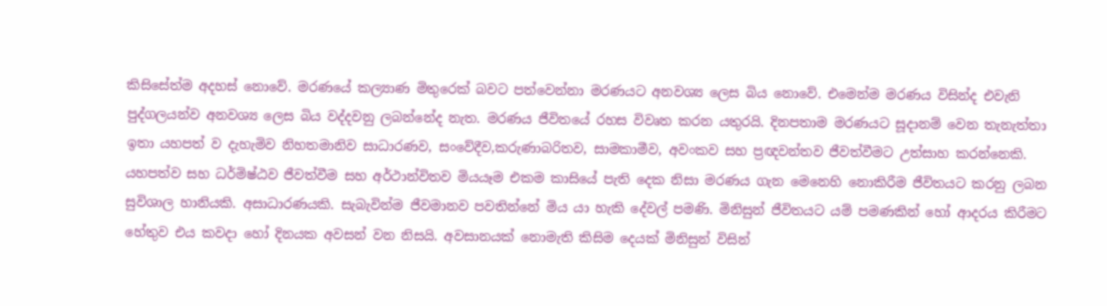කිසිසේත්ම අදහස් නොවේ. මරණයේ කල්‍යාණ මිතුරෙක් බවට පත්වෙන්නා මරණයට අනවශ්‍ය ලෙස බිය නොවේ. එමෙන්ම මරණය විසින්ද එවැනි පුද්ගලයන්ව අනවශ්‍ය ලෙස බිය වද්දවනු ලබන්නේද නැත. මරණය ජීවිතයේ රහස විවෘත කරන යතුරයි. දිනපතාම මරණයට සූදානම් වෙන තැනැත්තා ඉතා යහපත් ව දැහැමිව නිහතමානිව සාධාරණව, සංවේදීව,කරුණාබරිතව, සාමකාමීව, අවංකව සහ ප්‍රඥවන්තව ජීවත්වීමට උත්සාහ කරන්නෙකි. යහපත්ව සහ ධර්මිෂ්ඨව ජීවත්වීම සහ අර්ථාන්විතව මියයෑම එකම කාසියේ පැති දෙක නිසා මරණය ගැන මෙනෙහි නොකිරීම ජීවිතයට කරනු ලබන සුවිශාල හානියකි. අසාධාරණයකි. සැබැවින්ම ජීවමානව පවතින්නේ මිය යා හැකි දේවල් පමණි. මිනිසුන් ජීවිතයට යම් පමණකින් හෝ ආදරය කිරීමට හේතුව එය කවදා හෝ දිනයක අවසන් වන නිසයි. අවසානයක් නොමැති කිසිම දෙයක් මිනිසුන් විසින්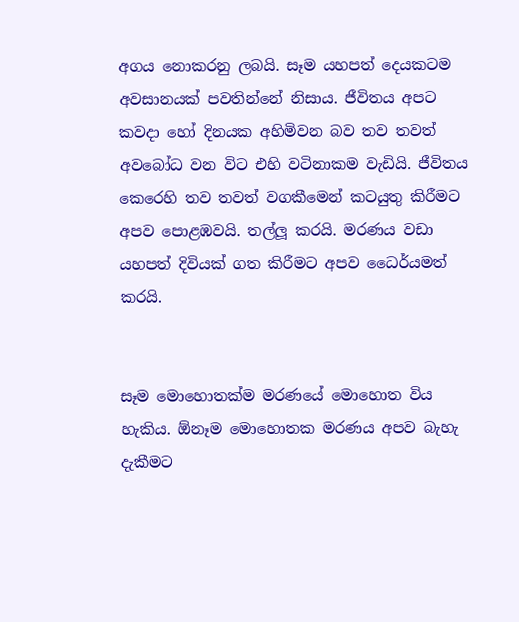අගය නොකරනු ලබයි. සෑම යහපත් දෙයකටම අවසානයක් පවතින්නේ නිසාය. ජීවිතය අපට කවදා හෝ දිනයක අහිමිවන බව තව තවත් අවබෝධ වන විට එහි වටිනාකම වැඩියි. ජීවිතය කෙරෙහි තව තවත් වගකීමෙන් කටයුතු කිරීමට අපව පොළඹවයි. තල්ලූ කරයි. මරණය වඩා යහපත් දිවියක් ගත කිරීමට අපව ධෛර්යමත් කරයි.


සෑම මොහොතක්ම මරණයේ මොහොත විය හැකිය. ඕනෑම මොහොතක මරණය අපව බැහැ දැකීමට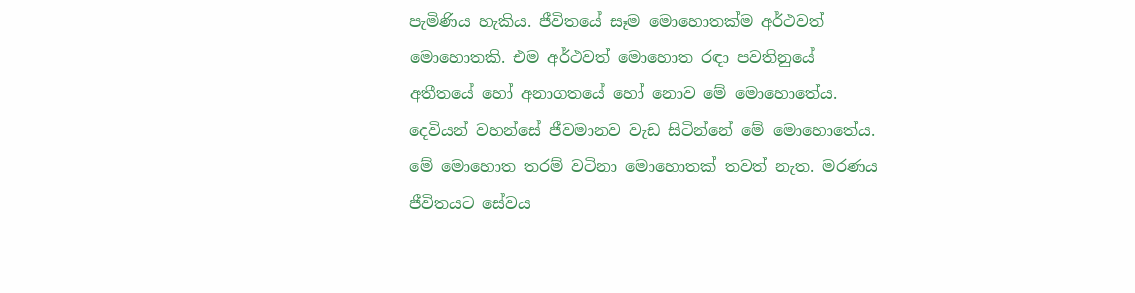පැමිණිය හැකිය. ජීවිතයේ සෑම මොහොතක්ම අර්ථවත් මොහොතකි. එම අර්ථවත් මොහොත රඳා පවතිනුයේ අතීතයේ හෝ අනාගතයේ හෝ නොව මේ මොහොතේය. දෙවියන් වහන්සේ ජීවමානව වැඩ සිටින්නේ මේ මොහොතේය. මේ මොහොත තරම් වටිනා මොහොතක් තවත් නැත. මරණය ජීවිතයට සේවය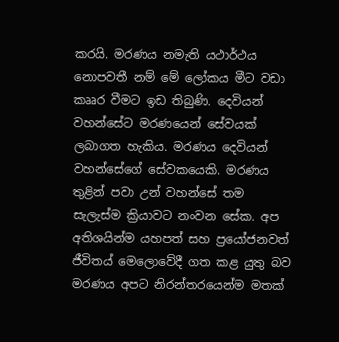කරයි. මරණය නමැති යථාර්ථය නොපවතී නම් මේ ලෝකය මීට වඩා කෲර වීමට ඉඩ තිබුණි. දෙවියන් වහන්සේට මරණයෙන් සේවයක් ලබාගත හැකිය. මරණය දෙවියන් වහන්සේගේ සේවකයෙකි. මරණය තුළින් පවා උන් වහන්සේ තම සැලැස්ම ක්‍රියාවට නංවන සේක. අප අතිශයින්ම යහපත් සහ ප්‍රයෝජනවත් ජීවිතය් මෙලොවේදී ගත කළ යුතු බව මරණය අපට නිරන්තරයෙන්ම මතක්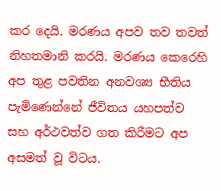කර දෙයි. මරණය අපව තව තවත් නිහතමානි කරයි. මරණය කෙරෙහි අප තුළ පවතින අනවශ්‍ය භීතිය පැමිණෙන්නේ ජීවිතය යහපත්ව සහ අර්ථවත්ව ගත කිරීමට අප අසමත් වූ විටය.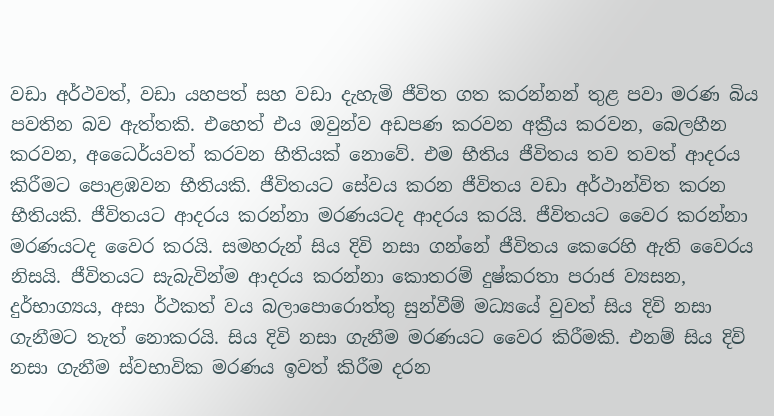වඩා අර්ථවත්, වඩා යහපත් සහ වඩා දැහැමි ජීවිත ගත කරන්නන් තුළ පවා මරණ බිය පවතින බව ඇත්තකි. එහෙත් එය ඔවුන්ව අඩපණ කරවන අක්‍රීය කරවන, බෙලහීන කරවන, අධෛර්යවත් කරවන භීතියක් නොවේ. එම භීතිය ජීවිතය තව තවත් ආදරය කිරීමට පොළඹවන භීතියකි. ජීවිතයට සේවය කරන ජීවිතය වඩා අර්ථාන්විත කරන භීතියකි. ජීවිතයට ආදරය කරන්නා මරණයටද ආදරය කරයි. ජීවිතයට වෛර කරන්නා මරණයටද වෛර කරයි. සමහරුන් සිය දිවි නසා ගන්නේ ජීවිතය කෙරෙහි ඇති වෛරය නිසයි. ජීවිතයට සැබැවින්ම ආදරය කරන්නා කොතරම් දුෂ්කරතා පරාජ ව්‍යසන, දුර්භාග්‍යය, අසා ර්ථකත් වය බලාපොරොත්තු සුන්වීම් මධ්‍යයේ වුවත් සිය දිවි නසා ගැනීමට තැත් නොකරයි. සිය දිවි නසා ගැනීම මරණයට වෛර කිරීමකි. එනම් සිය දිවි නසා ගැනීම ස්වභාවික මරණය ඉවත් කිරීම දරන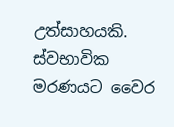උත්සාහයකි. ස්වභාවික මරණයට වෛර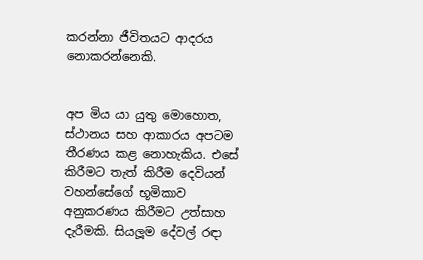කරන්නා ජීවිතයට ආදරය නොකරන්නෙකි.


අප මිය යා යුතු මොහොත, ස්ථානය සහ ආකාරය අපටම තීරණය කළ නොහැකිය. එසේ කිරීමට තැත් කිරීම දෙවියන් වහන්සේගේ භූමිකාව අනුකරණය කිරීමට උත්සාහ දැරීමකි. සියලූම දේවල් රඳා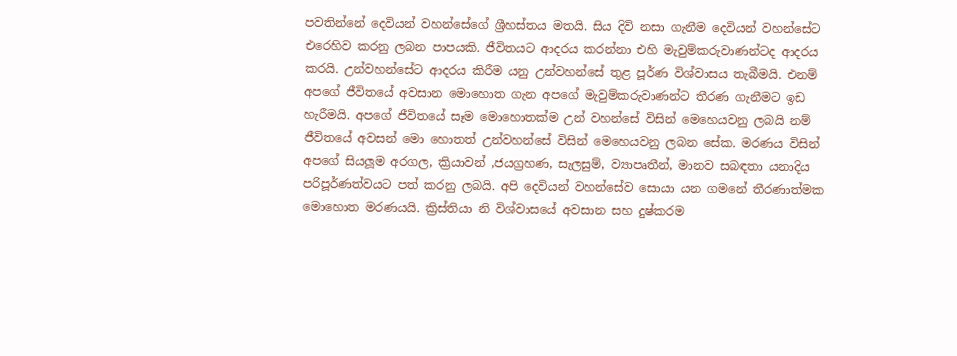පවතින්නේ දෙවියන් වහන්සේගේ ශ්‍රීහස්තය මතයි. සිය දිවි නසා ගැනීම දෙවියන් වහන්සේට එරෙහිව කරනු ලබන පාපයකි. ජීවිතයට ආදරය කරන්නා එහි මැවුම්කරුවාණන්ටද ආදරය කරයි. උන්වහන්සේට ආදරය කිරීම යනු උන්වහන්සේ තුළ පූර්ණ විශ්වාසය තැබීමයි. එනම් අපගේ ජීවිතයේ අවසාන මොහොත ගැන අපගේ මැවුම්කරුවාණන්ට තීරණ ගැනීමට ඉඩ හැරීමයි. අපගේ ජීවිතයේ සෑම මොහොතක්ම උන් වහන්සේ විසින් මෙහෙයවනු ලබයි නම් ජීවිතයේ අවසන් මො හොතත් උන්වහන්සේ විසින් මෙහෙයවනු ලබන සේක. මරණය විසින් අපගේ සියලූම අරගල, ක්‍රියාවන් ,ජයග්‍රහණ, සැලසුම්, ව්‍යාපෘතීන්, මානව සබඳතා යනාදිය පරිපූර්ණත්වයට පත් කරනු ලබයි. අපි දෙවියන් වහන්සේව සොයා යන ගමනේ තීරණාත්මක මොහොත මරණයයි. ක්‍රිස්තියා නි විශ්වාසයේ අවසාන සහ දුෂ්කරම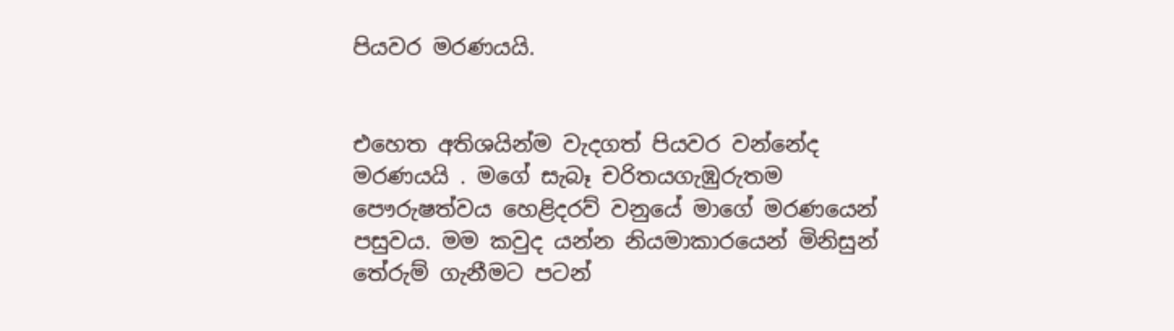පියවර මරණයයි.


එහෙත අතිශයින්ම වැදගත් පියවර වන්නේද මරණයයි . මගේ සැබෑ චරිතයගැඹුරුතම පෞරුෂත්වය හෙළිදරව් වනුයේ මාගේ මරණයෙන් පසුවය. මම කවුද යන්න නියමාකාරයෙන් මිනිසුන් තේරුම් ගැනීමට පටන්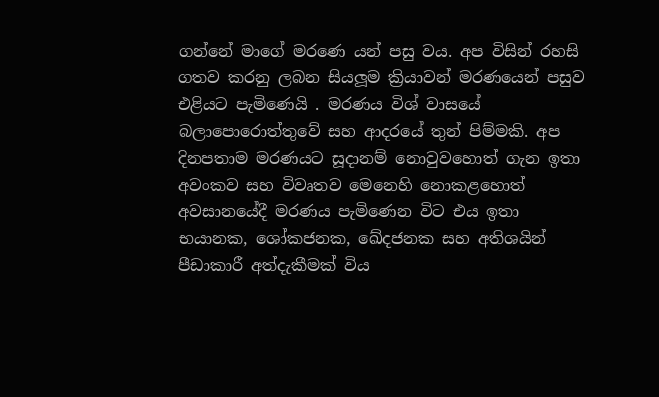ගන්නේ මාගේ මරණෙ යන් පසු වය. අප විසින් රහසි ගතව කරනු ලබන සියලූම ක්‍රියාවන් මරණයෙන් පසුව එළියට පැමිණෙයි . මරණය විශ් වාසයේ බලාපොරොත්තුවේ සහ ආදරයේ තුන් පිම්මකි. අප දිනපතාම මරණයට සූදානම් නොවුවහොත් ගැන ඉතා අවංකව සහ විවෘතව මෙනෙහි නොකළහොත් අවසානයේදී මරණය පැමිණෙන විට එය ඉතා භයානක, ශෝකජනක, ඛේදජනක සහ අතිශයින් පීඩාකාරී අත්දැකීමක් විය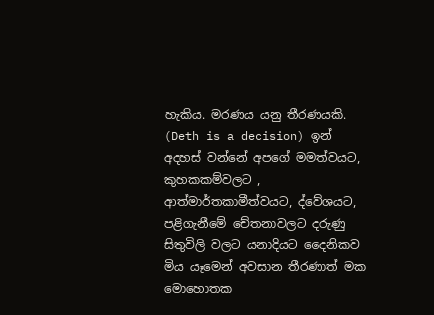හැකිය. මරණය යනු තීරණයකි. (Deth is a decision) ඉන් අදහස් වන්නේ අපගේ මමත්වයට, කුහකකම්වලට , ආත්මාර්තකාමීත්වයට, ද්වේශයට, පළිගැනීමේ චේතනාවලට දරුණු සිතුවිලි වලට යනාදියට දෛනිකව මිය යෑමෙන් අවසාන තීරණාත් මක මොහොතක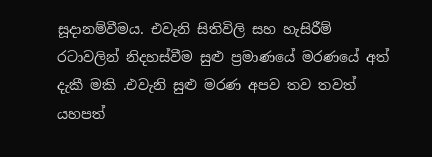සූදානම්වීමය. එවැනි සිතිවිලි සහ හැසිරීම් රටාවලින් නිදහස්වීම සුළු ප්‍රමාණයේ මරණයේ අත් දැකී මකි .එවැනි සුළු මරණ අපව තව තවත් යහපත්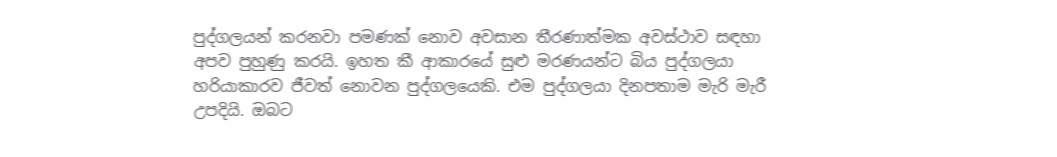පුද්ගලයන් කරනවා පමණක් නොව අවසාන තීරණාත්මක අවස්ථාව සඳහා අපව පුහුණු කරයි. ඉහත කී ආකාරයේ සුළු මරණයන්ට බිය පුද්ගලයා හරියාකාරව ජීවත් නොවන පුද්ගලයෙකි. එම පුද්ගලයා දිනපතාම මැරි මැරී උපදියි. ඔබට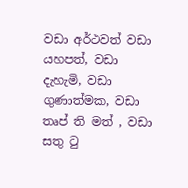වඩා අර්ථවත් වඩා යහපත්, වඩා දැහැමි, වඩා ගුණාත්මක, වඩා තෘප් ති මත් , වඩා සතු ටු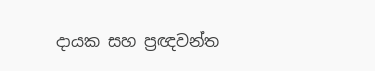දායක සහ ප්‍රඥවන්ත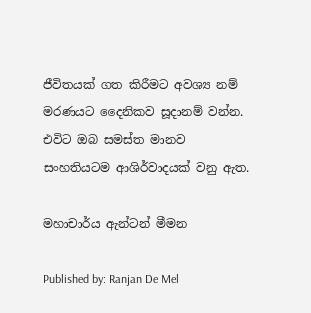ජීවිතයක් ගත කිරීමට අවශ්‍ය නම් මරණයට දෛනිකව සූදානම් වන්න. එවිට ඔබ සමස්ත මානව සංහතියටම ආශිර්වාදයක් වනු ඇත.

මහාචාර්ය ඇන්ටන් මීමන

Published by: Ranjan De Mel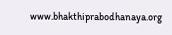www.bhakthiprabodhanaya.org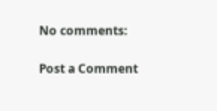No comments:

Post a Comment